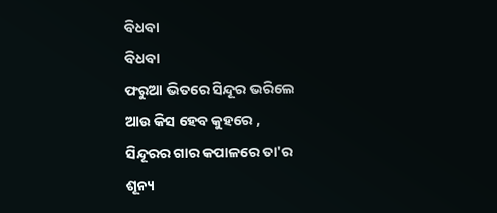ବିଧବା
ବିଧବା
ଫରୁଆ ଭିତରେ ସିନ୍ଦୂର ଭରିଲେ
ଆଉ କିସ ହେବ କୁହରେ ,
ସିନ୍ଦୂରର ଗାର କପାଳରେ ତା'ର
ଶୂନ୍ୟ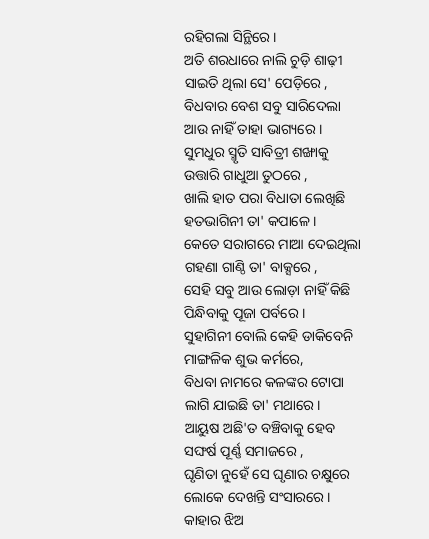ରହିଗଲା ସିନ୍ଥିରେ।
ଅତି ଶରଧାରେ ନାଲି ଚୁଡ଼ି ଶାଢ଼ୀ
ସାଇତି ଥିଲା ସେ' ପେଡ଼ିରେ ,
ବିଧବାର ବେଶ ସବୁ ସାରିଦେଲା
ଆଉ ନାହିଁ ତାହା ଭାଗ୍ୟରେ ।
ସୁମଧୁର ସ୍ମୃତି ସାବିତ୍ରୀ ଶଙ୍ଖାକୁ
ଉତ୍ତାରି ଗାଧୁଆ ତୁଠରେ ,
ଖାଲି ହାତ ପରା ବିଧାତା ଲେଖିଛି
ହତଭାଗିନୀ ତା' କପାଳେ ।
କେତେ ସରାଗରେ ମାଆ ଦେଇଥିଲା
ଗହଣା ଗାଣ୍ଠି ତା' ବାକ୍ସରେ ,
ସେହି ସବୁ ଆଉ ଲୋଡ଼ା ନାହିଁ କିଛି
ପିନ୍ଧିବାକୁ ପୂଜା ପର୍ବରେ ।
ସୁହାଗିନୀ ବୋଲି କେହି ଡାକିବେନି
ମାଙ୍ଗଳିକ ଶୁଭ କର୍ମରେ,
ବିଧବା ନାମରେ କଳଙ୍କର ଟୋପା
ଲାଗି ଯାଇଛି ତା' ମଥାରେ ।
ଆୟୁଷ ଅଛି'ତ ବଞ୍ଚିବାକୁ ହେବ
ସଙ୍ଘର୍ଷ ପୂର୍ଣ୍ଣ ସମାଜରେ ,
ଘୃଣିତା ନୁହେଁ ସେ ଘୃଣାର ଚକ୍ଷୁରେ
ଲୋକେ ଦେଖନ୍ତି ସଂସାରରେ ।
କାହାର ଝିଅ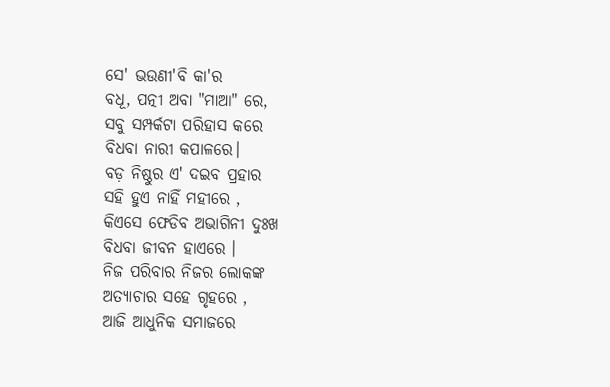ସେ' ଭଉଣୀ'ବି କା'ର
ବଧୂ, ପତ୍ନୀ ଅବା "ମାଆ" ରେ,
ସବୁ ସମ୍ପର୍କଟା ପରିହାସ କରେ
ବିଧବା ନାରୀ କପାଳରେ।
ବଡ଼ ନିଷ୍ଠୁର ଏ' ଦଇବ ପ୍ରହାର
ସହି ହୁଏ ନାହିଁ ମହୀରେ ,
କିଏସେ ଫେଡିବ ଅଭାଗିନୀ ଦୁଃଖ
ବିଧବା ଜୀବନ ହାଏରେ ।
ନିଜ ପରିବାର ନିଜର ଲୋକଙ୍କ
ଅତ୍ୟାଚାର ସହେ ଗୃହରେ ,
ଆଜି ଆଧୁନିକ ସମାଜରେ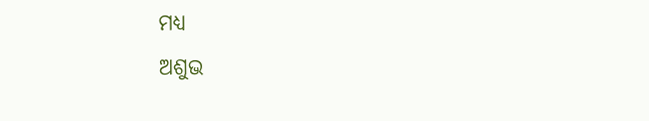ମଧ୍ୟ
ଅଶୁଭ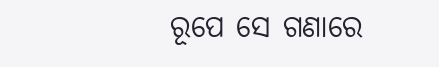ରୂପେ ସେ ଗଣାରେ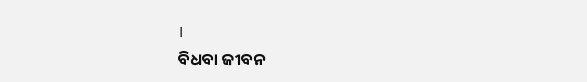।
ବିଧବା ଜୀବନ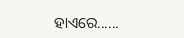ହାଏରେ......